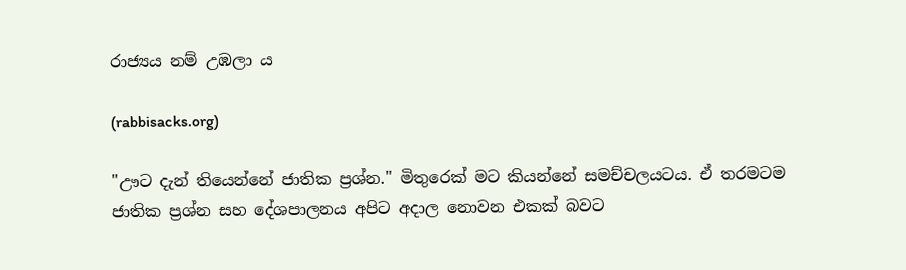රාජ්‍යය නම් උඹලා ය

(rabbisacks.org)

"ඌට දැන් තියෙන්නේ ජාතික ප්‍රශ්න." මිතුරෙක් මට කියන්නේ සමච්චලයටය. ඒ තරමටම ජාතික ප්‍රශ්න සහ දේශපාලනය අපිට අදාල නොවන එකක් බවට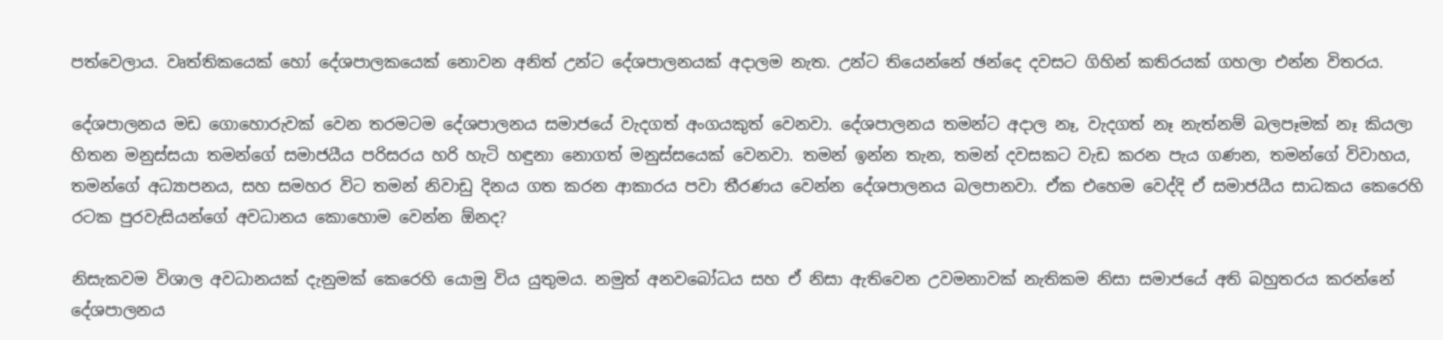පත්වෙලාය. වෘත්තිකයෙක් හෝ දේශපාලකයෙක් නොවන අනිත් උන්ට දේශපාලනයක් අදාලම නැත. උන්ට තියෙන්නේ ඡන්දෙ දවසට ගිහින් කතිරයක් ගහලා එන්න විතරය.

දේශපාලනය මඩ ගොහොරුවක් වෙන තරමටම දේශපාලනය සමාජයේ වැදගත් අංගයකුත් වෙනවා. දේශපාලනය තමන්ට අදාල නෑ, වැදගත් නෑ නැත්නම් බලපෑමක් නෑ කියලා හිතන මනුස්සයා තමන්ගේ සමාජයීය පරිසරය හරි හැටි හඳුනා නොගත් මනුස්සයෙක් වෙනවා. තමන් ඉන්න තැන, තමන් දවසකට වැඩ කරන පැය ගණන, තමන්ගේ විවාහය, තමන්ගේ අධ්‍යාපනය, සහ සමහර විට තමන් නිවාඩු දිනය ගත කරන ආකාරය පවා තීරණය වෙන්න දේශපාලනය බලපානවා. ඒක එහෙම වෙද්දි ඒ සමාජයීය සාධකය කෙරෙහි රටක පුරවැසියන්ගේ අවධානය කොහොම වෙන්න ඕනද?

නිසැකවම විශාල අවධානයක් දැනුමක් කෙරෙහි යොමු විය යුතුමය. නමුත් අනවබෝධය සහ ඒ නිසා ඇතිවෙන උවමනාවක් නැතිකම නිසා සමාජයේ අති බහුතරය කරන්නේ දේශපාලනය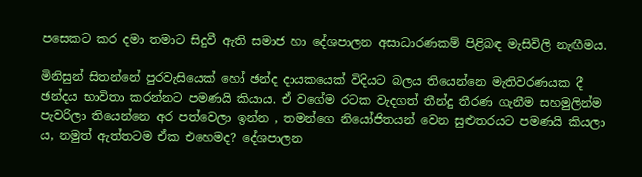පසෙකට කර දමා තමාට සිදුවී ඇති සමාජ හා දේශපාලන අසාධාරණකම් පිළිබඳ මැසිවිලි නැඟීමය.

මිනිසුන් සිතන්නේ පුරවැසියෙක් හෝ ඡන්ද දායකයෙක් විදියට බලය තියෙන්නෙ මැතිවරණයක දී ඡන්දය භාවිතා කරන්නට පමණයි කියාය. ඒ වගේම රටක වැදගත් තීන්දු තීරණ ගැනීම සහමුලින්ම පැවරිලා තියෙන්නෙ අර පත්වෙලා ඉන්න , තමන්ගෙ නියෝජිතයන් වෙන සුළුතරයට පමණයි කියලා ය, නමුත් ඇත්තටම ඒක එහෙමද? දේශපාලන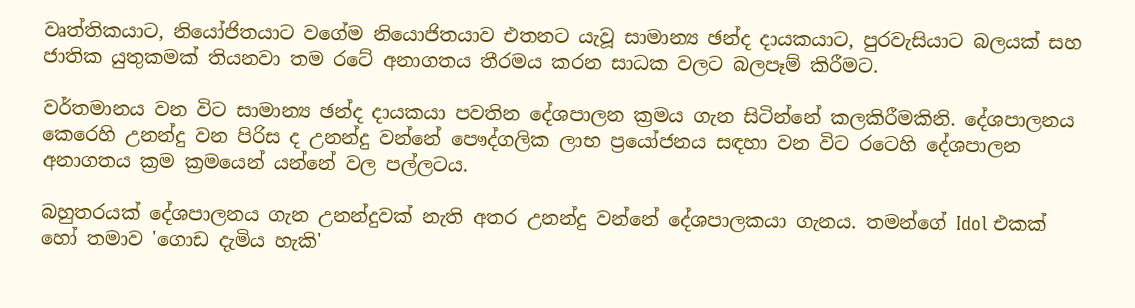වෘත්තිකයාට, නියෝජිතයාට වගේම නියොජිතයාව එතනට යැවූ සාමාන්‍ය ඡන්ද දායකයාට, පුරවැසියාට බලයක් සහ ජාතික යුතුකමක් තියනවා තම රටේ අනාගතය තීරමය කරන සාධක වලට බලපෑම් කිරීමට.

වර්තමානය වන විට සාමාන්‍ය ඡන්ද දායකයා පවතින දේශපාලන ක්‍රමය ගැන සිටින්නේ කලකිරීමකිනි. දේශපාලනය කෙරෙහි උනන්දු වන පිරිස ද උනන්දු වන්නේ පෞද්ගලික ලාභ ප්‍රයෝජනය සඳහා වන විට රටෙහි දේශපාලන අනාගතය ක්‍රම ක්‍රමයෙන් යන්නේ වල පල්ලටය.

බහුතරයක් දේශපාලනය ගැන උනන්දුවක් නැති අතර උනන්දු වන්නේ දේශපාලකයා ගැනය. තමන්ගේ Idol එකක් හෝ තමාව 'ගොඩ දැමිය හැකි'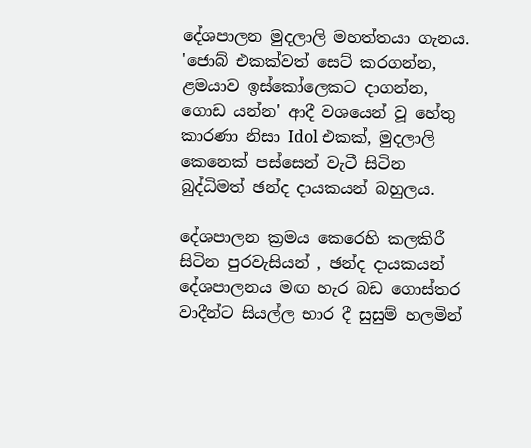දේශපාලන මුදලාලි මහත්තයා ගැනය. 'ජොබ් එකක්වත් සෙට් කරගන්න, ළමයාව ඉස්කෝලෙකට දාගන්න, ගොඩ යන්න' ආදී වශයෙන් වූ හේතු කාරණා නිසා Idol එකක්, මුදලාලි කෙනෙක් පස්සෙන් වැටී සිටින බුද්ධිමත් ඡන්ද දායකයන් බහුලය.

දේශපාලන ක්‍රමය කෙරෙහි කලකිරී සිටින පුරවැසියන් , ඡන්ද දායකයන් දේශපාලනය මඟ හැර බඩ ගොස්තර වාදීන්ට සියල්ල භාර දී සුසුම් හලමින්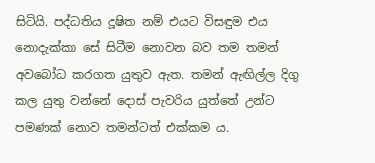සිටියි. පද්ධතිය දූෂිත නම් එයට විසඳුම එය නොදැක්කා සේ සිටීම නොවන බව තම තමන් අවබෝධ කරගත යුතුව ඇත. තමන් ඇඟිල්ල දිගු කල යුතු වන්නේ දොස් පැවරිය යුත්තේ උන්ට පමණක් නොව තමන්ටත් එක්කම ය.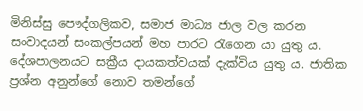මිනිස්සු පෞද්ගලිකව, සමාජ මාධ්‍ය ජාල වල කරන සංවාදයන් සංකල්පයන් මහ පාරට රැගෙන යා යුතු ය. දේශපාලනයට සක්‍රීය දායකත්වයක් දැක්විය යුතු ය. ජාතික ප්‍රශ්න අනුන්ගේ නොව තමන්ගේ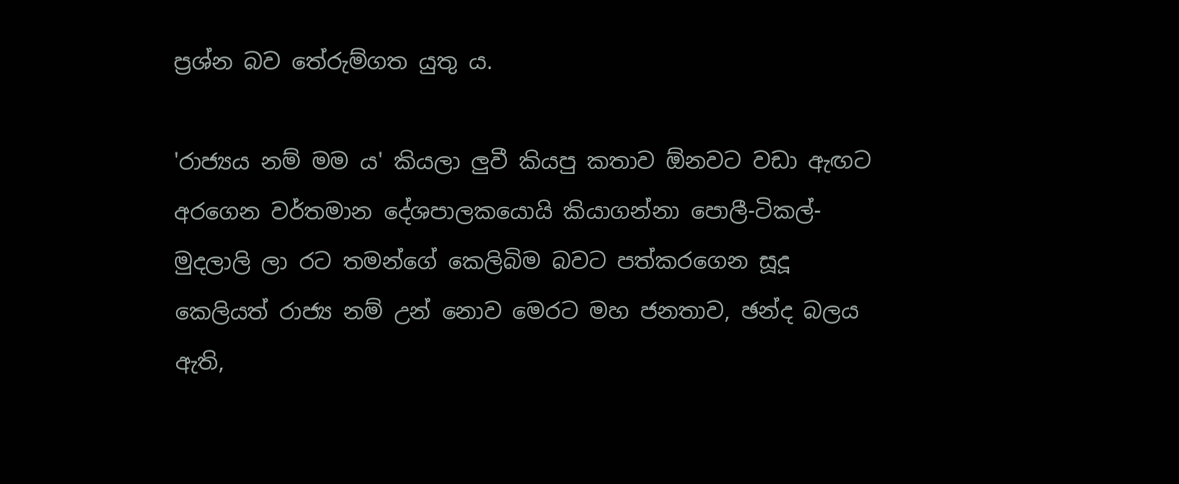ප්‍රශ්න බව තේරුම්ගත යුතු ය.

'රාජ්‍යය නම් මම ය' කියලා ලුවී කියපු කතාව ඕනවට වඩා ඇඟට අරගෙන වර්තමාන දේශපාලකයොයි කියාගන්නා පොලී-ටිකල්- මුදලාලි ලා රට තමන්ගේ කෙලිබිම බවට පත්කරගෙන සූදූ කෙලියත් රාජ්‍ය නම් උන් නොව මෙරට මහ ජනතාව, ඡන්ද බලය ඇති,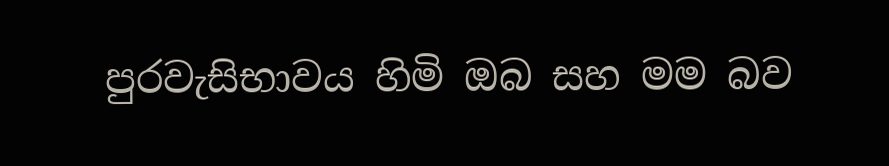පුරවැසිභාවය හිමි ඔබ සහ මම බව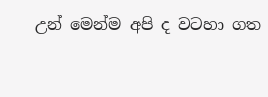උන් මෙන්ම අපි ද වටහා ගත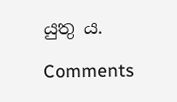යුතු ය.

Comments